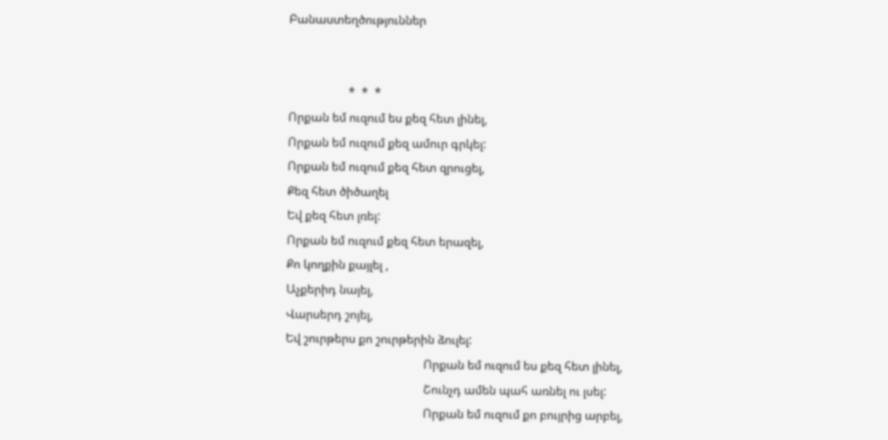Բանաստեղծություններ


                    *  *  *
Որքան եմ ուզում ես քեզ հետ լինել,
Որքան եմ ուզում քեզ ամուր գրկել:
Որքան եմ ուզում քեզ հետ զրուցել,
Քեզ հետ ծիծաղել
Եվ քեզ հետ լռել:
Որքան եմ ուզում քեզ հետ երազել,
Քո կողքին քայլել ,
Աչքերիդ նայել,
Վարսերդ շոյել,
Եվ շուրթերս քո շուրթերին ձուլել:
                                              Որքան եմ ուզում ես քեզ հետ լինել,
                                              Շունչդ ամեն պահ առնել ու լսել:
                                              Որքան եմ ուզում քո բույրից արբել,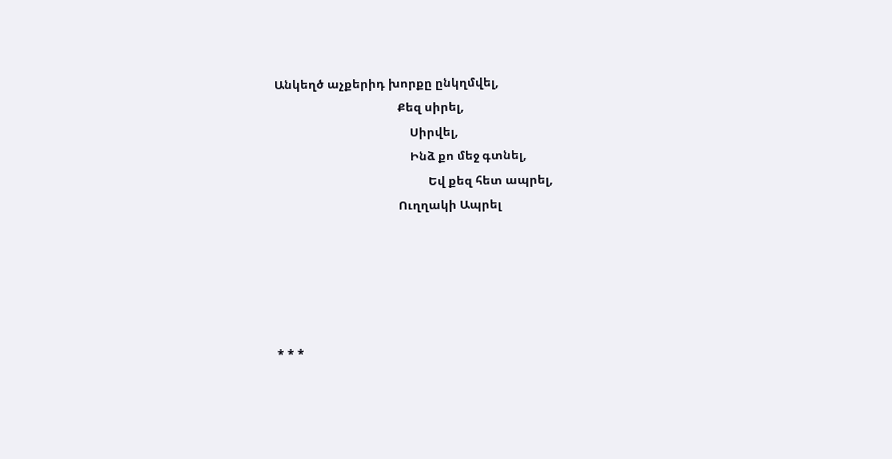Անկեղծ աչքերիդ խորքը ընկղմվել,
                                         Քեզ սիրել,
                                             Սիրվել,
                                             Ինձ քո մեջ գտնել,
                                                   Եվ քեզ հետ ապրել,
                                         Ուղղակի Ապրել





* * *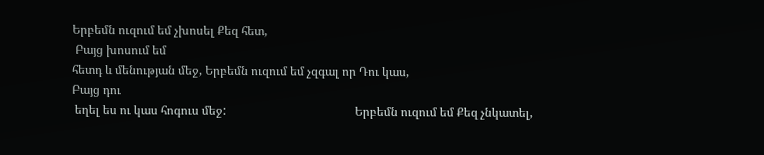Երբեմն ուզում եմ չխոսել Քեզ հետ,
 Բայց խոսում եմ
հետդ և մենության մեջ, Երբեմն ուզում եմ չզգալ որ Դու կաս,
Բայց դու
 եղել ես ու կաս հոգուս մեջ:                                           Երբեմն ուզում եմ Քեզ չնկատել,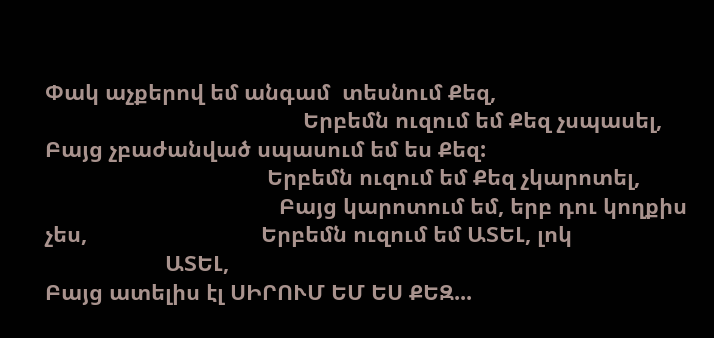Փակ աչքերով եմ անգամ  տեսնում Քեզ,
                                           Երբեմն ուզում եմ Քեզ չսպասել,                                         Բայց չբաժանված սպասում եմ ես Քեզ:
                                     Երբեմն ուզում եմ Քեզ չկարոտել,
                                       Բայց կարոտում եմ, երբ դու կողքիս չես,                             Երբեմն ուզում եմ ԱՏԵԼ, լոկ
                    ԱՏԵԼ,
Բայց ատելիս էլ ՍԻՐՈՒՄ ԵՄ ԵՍ ՔԵԶ...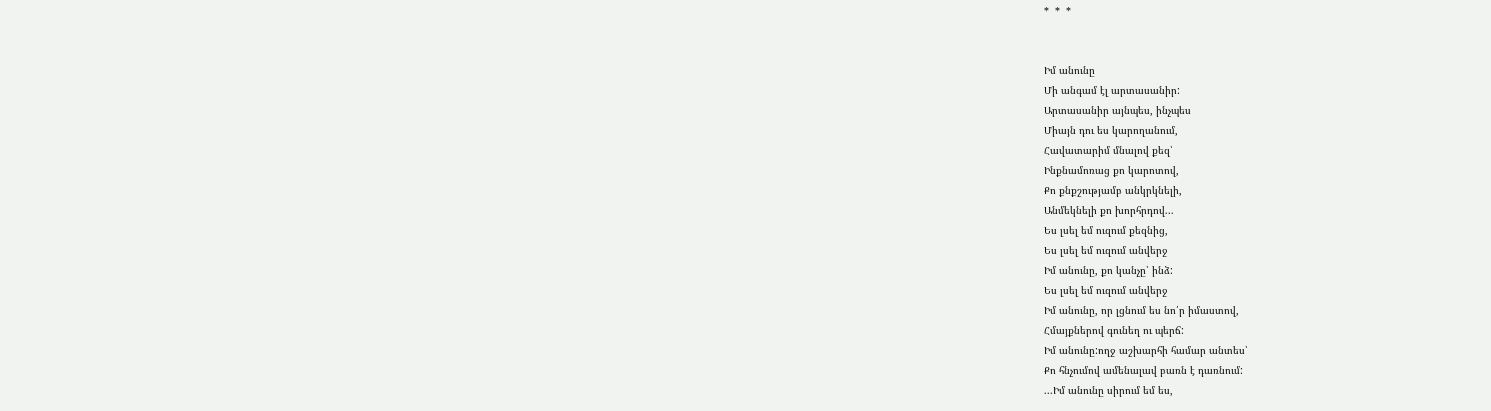*  *  *


Իմ անունը
Մի անգամ էլ արտասանիր:
Արտասանիր այնպես, ինչպես
Միայն դու ես կարողանում,
Հավատարիմ մնալով քեզ՝
Ինքնամոռաց քո կարոտով,
Քո քնքշությամբ անկրկնելի,
Անմեկնելի քո խորհրդով...
Ես լսել եմ ուզում քեզնից,
Ես լսել եմ ուզում անվերջ
Իմ անունը, քո կանչը՝ ինձ:
Ես լսել եմ ուզում անվերջ
Իմ անունը, որ լցնում ես նո՛ր իմաստով,
Հմայքներով գունեղ ու պերճ:
Իմ անունը:ողջ աշխարհի համար անտես՝
Քո հնչումով ամենալավ բառն է դառնում:
...Իմ անունը սիրում եմ ես,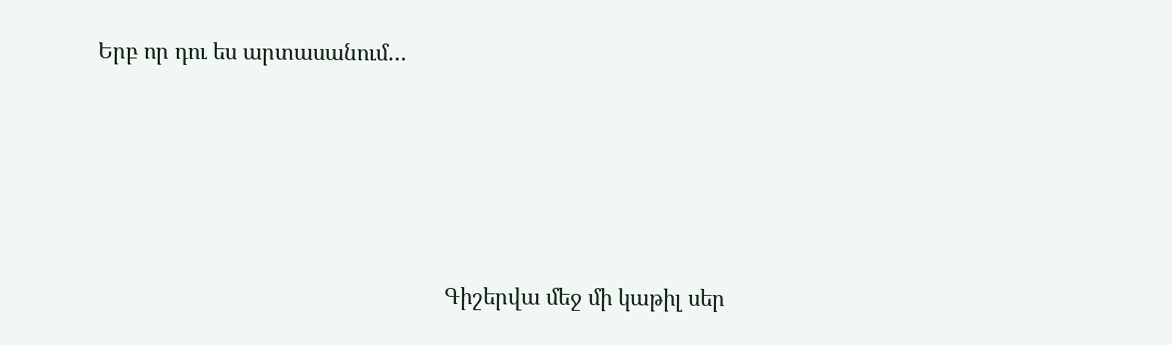Երբ որ դու ես արտասանում…





                                                          Գիշերվա մեջ մի կաթիլ սեր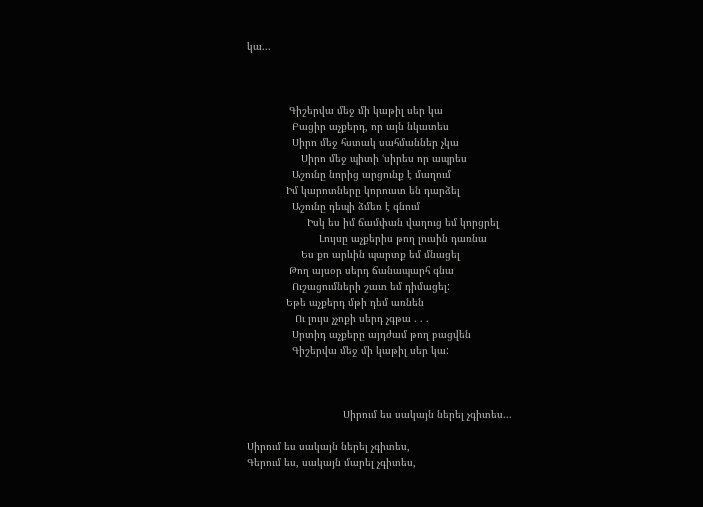կա...



              Գիշերվա մեջ մի կաթիլ սեր կա
               Բացիր աչքերդ, որ այն նկատես
               Սիրո մեջ հստակ սահմաններ չկա
                  Սիրո մեջ պիտի ՙսիրես որ ապրես
               Աշունը նորից արցունք է մաղում
             Իմ կարոտները կորուստ են դարձել
               Աշունը դեպի ձմեռ է գնում
                    Իսկ ես իմ ճամփան վաղուց եմ կորցրել
                        Լույսը աչքերիս թող լուսին դառնա
                  Ես քո արևին պարտք եմ մնացել
              Թող այսօր սերդ ճանապարհ գնա
               Ուշացումների շատ եմ դիմացել:
             Եթե աչքերդ մթի դեմ առնեն
                Ու լույս չչոքի սերդ չգթա . . .
               Սրտիդ աչքերը այդժամ թող բացվեն
               Գիշերվա մեջ մի կաթիլ սեր կա:



                                Սիրում ես սակայն ներել չգիտես...

Սիրում ես սակայն ներել չգիտես,
Գերում ես, սակայն մարել չգիտես,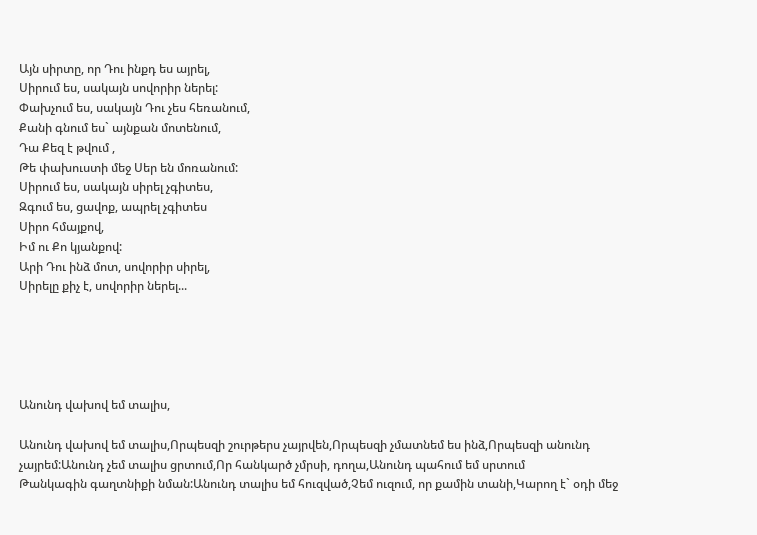Այն սիրտը, որ Դու ինքդ ես այրել,
Սիրում ես, սակայն սովորիր ներել:
Փախչում ես, սակայն Դու չես հեռանում,
Քանի գնում ես` այնքան մոտենում,
Դա Քեզ է թվում ,
Թե փախուստի մեջ Սեր են մոռանում:
Սիրում ես, սակայն սիրել չգիտես,
Զգում ես, ցավոք, ապրել չգիտես
Սիրո հմայքով,
Իմ ու Քո կյանքով:
Արի Դու ինձ մոտ, սովորիր սիրել,
Սիրելը քիչ է, սովորիր ներել...





Անունդ վախով եմ տալիս,

Անունդ վախով եմ տալիս,Որպեսզի շուրթերս չայրվեն,Որպեսզի չմատնեմ ես ինձ,Որպեսզի անունդ չայրեմ:Անունդ չեմ տալիս ցրտում,Որ հանկարծ չմրսի, դողա,Անունդ պահում եմ սրտում
Թանկագին գաղտնիքի նման:Անունդ տալիս եմ հուզված,Չեմ ուզում, որ քամին տանի,Կարող է` օդի մեջ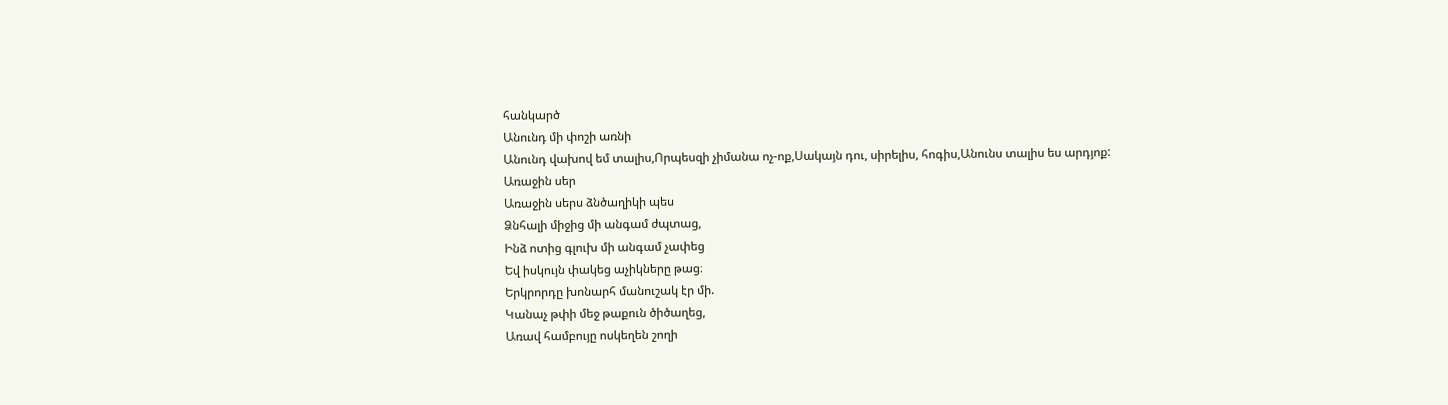հանկարծ
Անունդ մի փոշի առնի
Անունդ վախով եմ տալիս,Որպեսզի չիմանա ոչ-ոք,Սակայն դու, սիրելիս, հոգիս,Անունս տալիս ես արդյոք:
Առաջին սեր
Առաջին սերս ձնծաղիկի պես
Ձնհալի միջից մի անգամ ժպտաց,
Ինձ ոտից գլուխ մի անգամ չափեց
Եվ իսկույն փակեց աչիկները թաց։
Երկրորդը խոնարհ մանուշակ էր մի.
Կանաչ թփի մեջ թաքուն ծիծաղեց,
Առավ համբույը ոսկեղեն շողի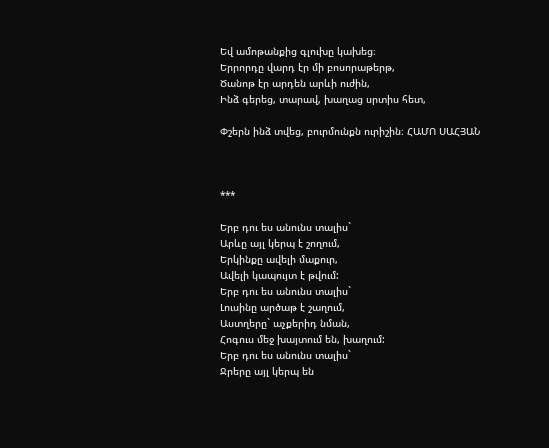Եվ ամոթանքից գլուխը կախեց։
Երրորդը վարդ էր մի բոսորաթերթ,
Ծանոթ էր արդեն արևի ուժին,
Ինձ գերեց, տարավ, խաղաց սրտիս հետ,

Փշերն ինձ տվեց, բուրմունքն ուրիշին։ ՀԱՄՈ ՍԱՀՅԱՆ



***

Երբ դու ես անունս տալիս`
Արևը այլ կերպ է շողում,
Երկինքը ավելի մաքուր,
Ավելի կապույտ է թվում:
Երբ դու ես անունս տալիս`
Լուսինը արծաթ է շաղում,
Աստղերը` աչքերիդ նման,
Հոգուս մեջ խայտում են, խաղում:
Երբ դու ես անունս տալիս`
Ջրերը այլ կերպ են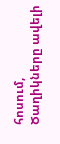հոսում,
Ծաղիկները ավելի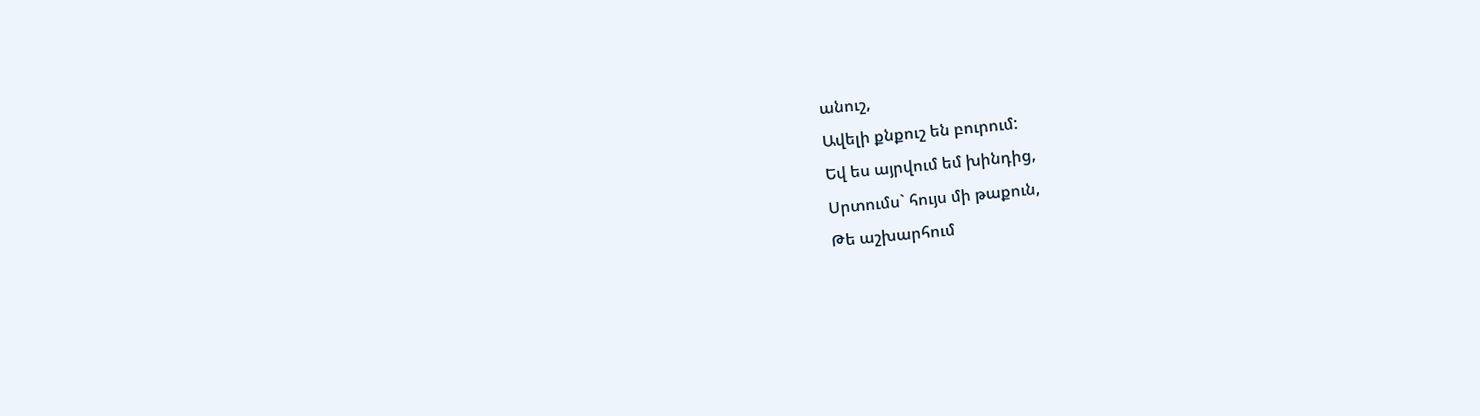անուշ,
Ավելի քնքուշ են բուրում:
Եվ ես այրվում եմ խինդից,
Սրտումս` հույս մի թաքուն,
Թե աշխարհում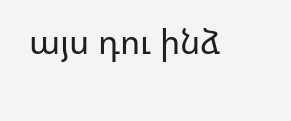այս դու ինձ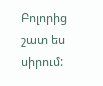Բոլորից շատ ես սիրում: